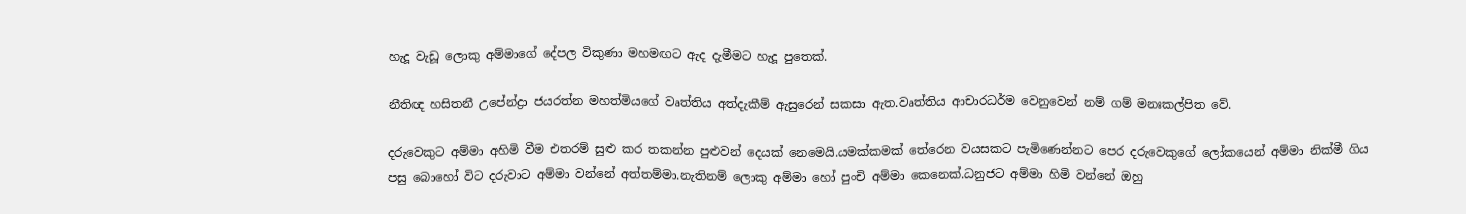හැදූ වැඩූ ලොකු අම්මාගේ දේපල විකුණා මහමඟට ඇද දැමීමට හැදූ පුතෙක්.

නීතිඥ හසිතනී උපේන්ද්‍රා ජයරත්න මහත්මියගේ වෘත්තිය අත්දැකීම් ඇසුරෙන් සකසා ඇත.වෘත්තිය ආචාරධර්ම වෙනුවෙන් නම් ගම් මනඃකල්පිත වේ.

දරුවෙකුට අම්මා අහිමි වීම එතරම් සුළු කර තකන්න පුළුවන් දෙයක් නෙමෙයි.යමක්කමක් තේරෙන වයසකට පැමිණෙන්නට පෙර දරුවෙකුගේ ලෝකයෙන් අම්මා නික්මී ගිය පසු බොහෝ විට දරුවාට අම්මා වන්නේ අත්තම්මා.නැතිනම් ලොකු අම්මා හෝ පුංචි අම්මා කෙනෙක්.ධනුජට අම්මා හිමි වන්නේ ඔහු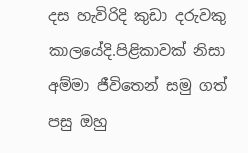දස හැවිරිදි කුඩා දරුවකු කාලයේදි.පිළිකාවක් නිසා අම්මා ජීවිතෙන් සමු ගත් පසු ඔහු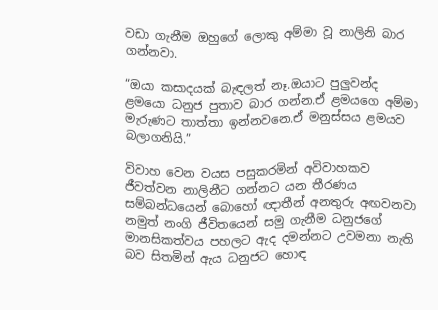වඩා ගැනීම ඔහුගේ ලොකු අම්මා වූ නාලිනි බාර ගන්නවා.

“ඔයා කසාදයක් බැඳලත් නෑ.ඔයාට පුලුවන්ද ළමයො ධනුජ පුතාව බාර ගන්න.ඒ ළමයගෙ අම්මා මැරුණට තාත්තා ඉන්නවනෙ.ඒ මනුස්සය ළමයව බලාගනියි.”

විවාහ වෙන වයස පසුකරමින් අවිවාහකව ජීවත්වන නාලිනීට ගන්නට යන තීරණය සම්බන්ධයෙන් බොහෝ ඥාතීන් අනතුරු අඟවනවා නමුත් නංගි ජීවිතයෙන් සමු ගැනීම ධනුජගේ මානසිකත්වය පහලට ඇද දමන්නට උවමනා නැති බව සිතමින් ඇය ධනුජට හොඳ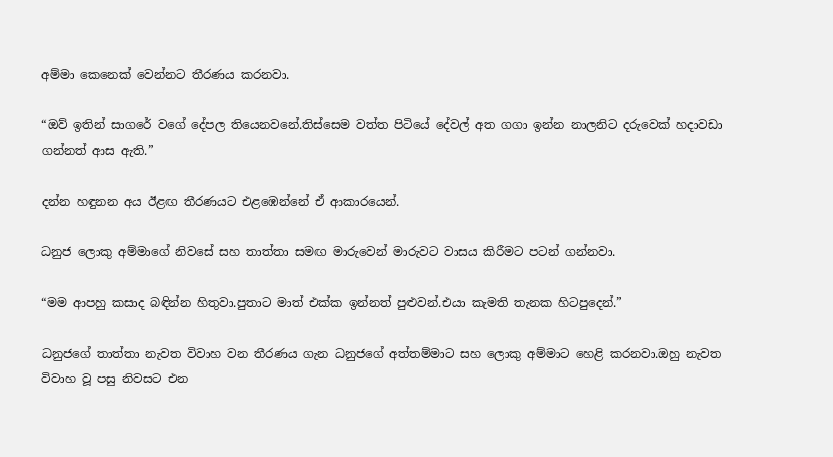අම්මා කෙනෙක් වෙන්නට තීරණය කරනවා.

“ඔව් ඉතින් සාගරේ වගේ දේපල තියෙනවනේ.තිස්සෙම වත්ත පිටියේ දේවල් අත ගගා ඉන්න නාලනිට දරුවෙක් හදාවඩා ගන්නත් ආස ඇති.”

දන්න හඳුනන අය ඊළඟ තීරණයට එළඹෙන්නේ ඒ ආකාරයෙන්.

ධනුජ ලොකු අම්මාගේ නිවසේ සහ තාත්තා සමඟ මාරුවෙන් මාරුවට වාසය කිරීමට පටන් ගන්නවා.

“මම ආපහු කසාද බඳින්න හිතුවා.පුතාට මාත් එක්ක ඉන්නත් පුළුවන්.එයා කැමති තැනක හිටපුදෙන්.”

ධනුජගේ තාත්තා නැවත විවාහ වන තීරණය ගැන ධනුජගේ අත්තම්මාට සහ ලොකු අම්මාට හෙළි කරනවා.ඔහු නැවත විවාහ වූ පසු නිවසට එන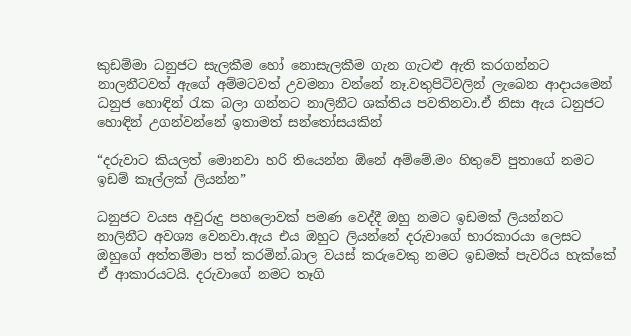කුඩම්මා ධනුජට සැලකීම හෝ නොසැලකීම ගැන ගැටළු ඇති කරගන්නට නාලනීටවත් ඇගේ අම්මටවත් උවමනා වන්නේ නෑ.වතුපිටිවලින් ලැබෙන ආදායමෙන් ධනුජ හොඳින් රැක බලා ගන්නට නාලිනීට ශක්තිය පවතිනවා.ඒ නිසා ඇය ධනුජට හොඳින් උගන්වන්නේ ඉතාමත් සන්තෝසයකින්

“දරුවාට කියලත් මොනවා හරි තියෙන්න ඕනේ අම්මේ.මං හිතුවේ පුතාගේ නමට ඉඩම් කෑල්ලක් ලියන්න”

ධනුජට වයස අවුරුදු පහලොවක් පමණ වෙද්දී ඔහු නමට ඉඩමක් ලියන්නට නාලිනීට අවශ්‍ය වෙනවා.ඇය එය ඔහුට ලියන්නේ දරුවාගේ භාරකාරයා ලෙසට ඔහුගේ අත්තම්මා පත් කරමින්.බාල වයස් කරුවෙකු නමට ඉඩමක් පැවරිය හැක්කේ ඒ ආකාරයටයි. දරුවාගේ නමට තෑගි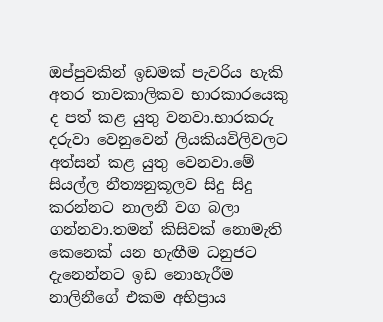ඔප්පුවකින් ඉඩමක් පැවරිය හැකි අතර තාවකාලිකව භාරකාරයෙකු ද පත් කළ යුතු වනවා.භාරකරු දරුවා වෙනුවෙන් ලියකියවිලිවලට අත්සන් කළ යුතු වෙනවා.මේ සියල්ල නීත්‍යනුකූලව සිදු සිදු කරන්නට නාලනී වග බලා ගන්නවා.තමන් කිසිවක් නොමැති කෙනෙක් යන හැඟීම ධනුජට දැනෙන්නට ඉඩ නොහැරීම නාලිනීගේ එකම අභිප්‍රාය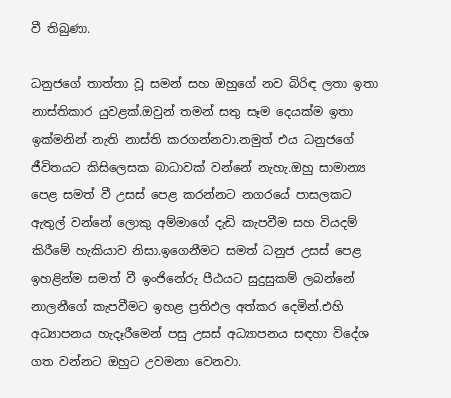වී තිබුණා.

ධනුජගේ තාත්තා වූ සමන් සහ ඔහුගේ නව බිරිඳ ලතා ඉතා නාස්තිකාර යුවළක්.ඔවුන් තමන් සතු සෑම දෙයක්ම ඉතා ඉක්මනින් නැති නාස්ති කරගන්නවා.නමුත් එය ධනුජගේ ජීවිතයට කිසිලෙසක බාධාවක් වන්නේ නැහැ.ඔහු සාමාන්‍ය පෙළ සමත් වී උසස් පෙළ කරන්නට නගරයේ පාසලකට ඇතුල් වන්නේ ලොකු අම්මාගේ දැඩි කැපවීම සහ වියදම් කිරීමේ හැකියාව නිසා.ඉගෙනීමට සමත් ධනුජ උසස් පෙළ ඉහළින්ම සමත් වී ඉංජිනේරු පීඨයට සුදුසුකම් ලබන්නේ නාලනීගේ කැපවීමට ඉහළ ප්‍රතිඵල අත්කර දෙමින්.එහි අධ්‍යාපනය හැදෑරීමෙන් පසු උසස් අධ්‍යාපනය සඳහා විදේශ ගත වන්නට ඔහුට උවමනා වෙනවා.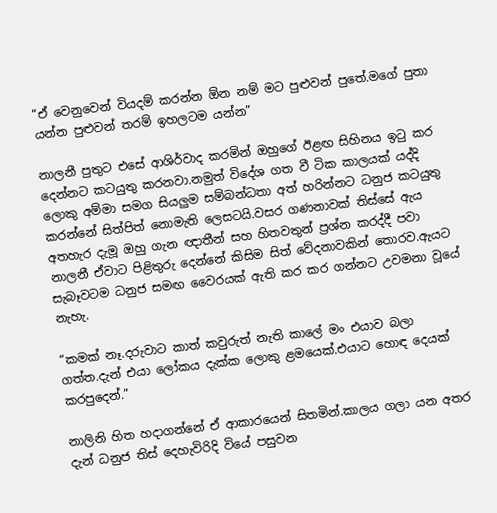“ඒ වෙනුවෙන් වියදම් කරන්න ඕන නම් මට පුළුවන් පුතේ.මගේ පුතා යන්න පුළුවන් තරම් ඉහලටම යන්න”

නාලනී පුතුට එසේ ආශිර්වාද කරමින් ඔහුගේ ඊළඟ සිහිනය ඉටු කර දෙන්නට කටයුතු කරනවා.නමුත් විදේශ ගත වී ටික කාලයක් යද්දි ලොකු අම්මා සමග සියලුම සම්බන්ධතා අත් හරින්නට ධනුජ කටයුතු කරන්නේ සිත්පිත් නොමැති ලෙසටයි.වසර ගණනාවක් තිස්සේ ඇය අතහැර දැමූ ඔහු ගැන ඥාතීන් සහ හිතවතුන් ප්‍රශ්න කරද්දී පවා නාලනී ඒවාට පිළිතුරු දෙන්නේ කිසිම සිත් වේදනාවකින් තොරව.ඇයට සැබෑවටම ධනුජ සමඟ වෛරයක් ඇති කර කර ගන්නට උවමනා වූයේ නැහැ.

“කමක් නෑ.දරුවාට කාත් කවුරුත් නැති කාලේ මං එයාව බලා ගත්ත.දැන් එයා ලෝකය දැක්ක ලොකු ළමයෙක්.එයාට හොඳ දෙයක් කරපුදෙන්.”

නාලිනි හිත හදාගන්නේ ඒ ආකාරයෙන් සිතමින්.කාලය ගලා යන අතර දැන් ධනුජ තිස් දෙහැවිරිදි වියේ පසුවන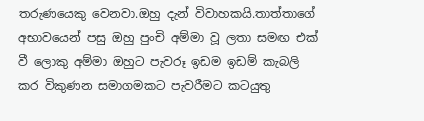තරුණයෙකු වෙනවා.ඔහු දැන් විවාහකයි.තාත්තාගේ අභාවයෙන් පසු ඔහු පුංචි අම්මා වූ ලතා සමඟ එක් වී ලොකු අම්මා ඔහුට පැවරූ ඉඩම ඉඩම් කැබලි කර විකුණන සමාගමකට පැවරීමට කටයුතු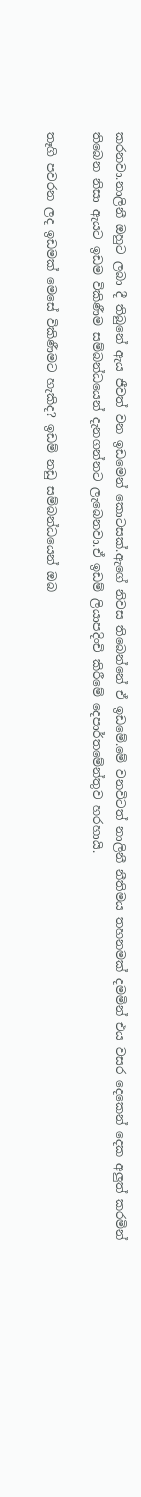කරනවා.නාලිනී ඔහුට ලබා දී තිබුනේ ඇය ජීවත් වන ඉඩමෙන් කොටසක්.ඇගේ නිවස තිබෙන්නේ ඒ ඉඩමේ.මේ වනවිටත් නාලිනී නීතිමය තහනමක් දමමින් එය වසර දෙකෙන් දෙක අලුත් කරමින් තිබෙන නිසා ඇයට ඉඩම විකිණීම සම්බන්ධයෙන් දැනගන්නට ලැබෙනවා.ඒ ඉඩම් ලියාපදිංචි කිරීමේ දෙපාර්තමේන්තුව හරහායි.

තෑගි පවරන ලද ඉඩමක් මෙසේ විකිණීමට හැකිද? ඉඩම් නඩු සම්බන්ධයෙන් ඔබ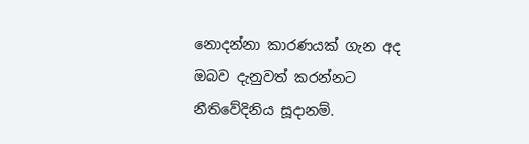නොදන්නා කාරණයක් ගැන අද ඔබව දැනුවත් කරන්නට නීතිවේදිනිය සූදානම්.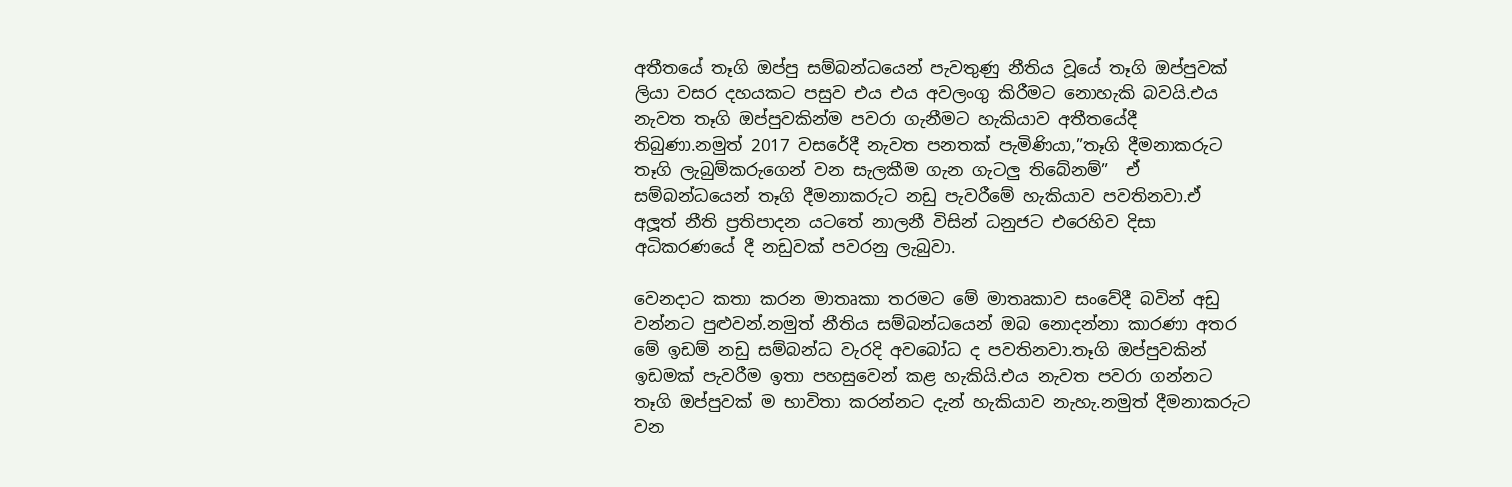අතීතයේ තෑගි ඔප්පු සම්බන්ධයෙන් පැවතුණු නීතිය වූයේ තෑගි ඔප්පුවක් ලියා වසර දහයකට පසුව එය එය අවලංගු කිරීමට නොහැකි බවයි.එය නැවත තෑගි ඔප්පුවකින්ම පවරා ගැනීමට හැකියාව අතීතයේදී තිබුණා.නමුත් 2017 වසරේදී නැවත පනතක් පැමිණියා,”තෑගි දීමනාකරුට තෑගි ලැබුම්කරුගෙන් වන සැලකීම ගැන ගැටලු තිබේනම්”  ඒ සම්බන්ධයෙන් තෑගි දීමනාකරුට නඩු පැවරීමේ හැකියාව පවතිනවා.ඒ අලූත් නීති ප්‍රතිපාදන යටතේ නාලනී විසින් ධනුජට එරෙහිව දිසා අධිකරණයේ දී නඩුවක් පවරනු ලැබුවා.

වෙනදාට කතා කරන මාතෘකා තරමට මේ මාතෘකාව සංවේදී බවින් අඩු වන්නට පුළුවන්.නමුත් නීතිය සම්බන්ධයෙන් ඔබ නොදන්නා කාරණා අතර මේ ඉඩම් නඩු සම්බන්ධ වැරදි අවබෝධ ද පවතිනවා.තෑගි ඔප්පුවකින් ඉඩමක් පැවරීම ඉතා පහසුවෙන් කළ හැකියි.එය නැවත පවරා ගන්නට තෑගි ඔප්පුවක් ම භාවිතා කරන්නට දැන් හැකියාව නැහැ.නමුත් දීමනාකරුට වන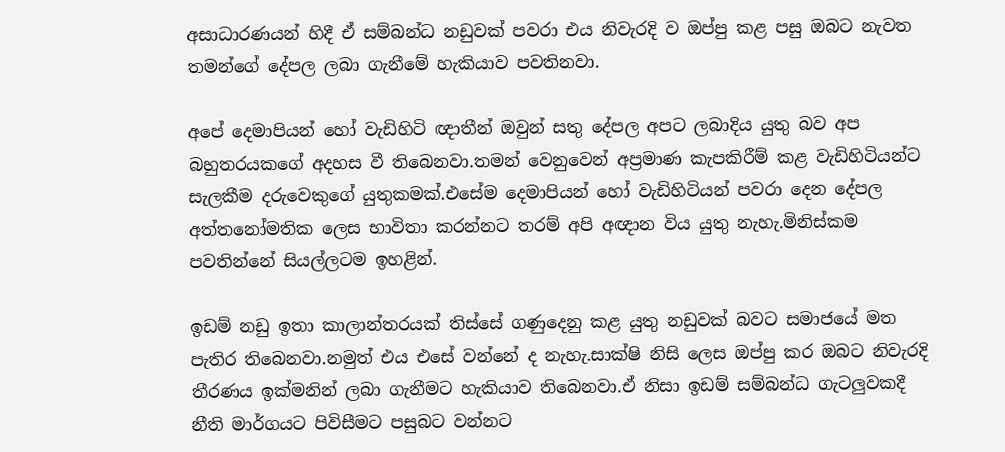අසාධාරණයන් හිදී ඒ සම්බන්ධ නඩුවක් පවරා එය නිවැරදි ව ඔප්පු කළ පසු ඔබට නැවත තමන්ගේ දේපල ලබා ගැනීමේ හැකියාව පවතිනවා.

අපේ දෙමාපියන් හෝ වැඩිහිටි ඥාතීන් ඔවුන් සතු දේපල අපට ලබාදිය යුතු බව අප බහුතරයකගේ අදහස වී තිබෙනවා.තමන් වෙනුවෙන් අප්‍රමාණ කැපකිරීම් කළ වැඩිහිටියන්ට සැලකීම දරුවෙකුගේ යුතුකමක්.එසේම දෙමාපියන් හෝ වැඩිහිටියන් පවරා දෙන දේපල අත්තනෝමතික ලෙස භාවිතා කරන්නට තරම් අපි අඥාන විය යුතු නැහැ.මිනිස්කම පවතින්නේ සියල්ලටම ඉහළින්.

ඉඩම් නඩු ඉතා කාලාන්තරයක් තිස්සේ ගණුදෙනු කළ යුතු නඩුවක් බවට සමාජයේ මත පැතිර තිබෙනවා.නමුත් එය එසේ වන්නේ ද නැහැ.සාක්ෂි නිසි ලෙස ඔප්පු කර ඔබට නිවැරදි තීරණය ඉක්මනින් ලබා ගැනීමට හැකියාව තිබෙනවා.ඒ නිසා ඉඩම් සම්බන්ධ ගැටලුවකදී නීති මාර්ගයට පිවිසීමට පසුබට වන්නට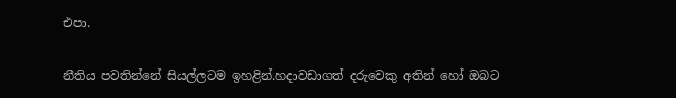එපා.

නීතිය පවතින්නේ සියල්ලටම ඉහළින්.හදාවඩාගත් දරුවෙකු අතින් හෝ ඔබට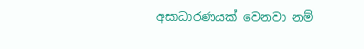අසාධාරණයක් වෙනවා නම්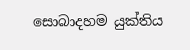සොබාදහම යුක්තිය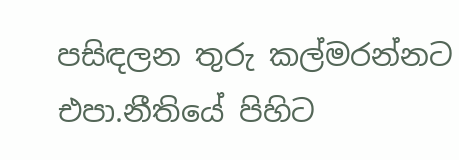පසිඳලන තුරු කල්මරන්නට එපා.නීතියේ පිහිට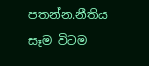පතන්න.නීතිය සෑම විටම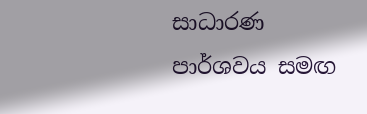සාධාරණ පාර්ශවය සමඟ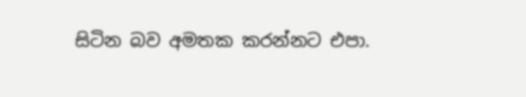සිටින බව අමතක කරන්නට එපා.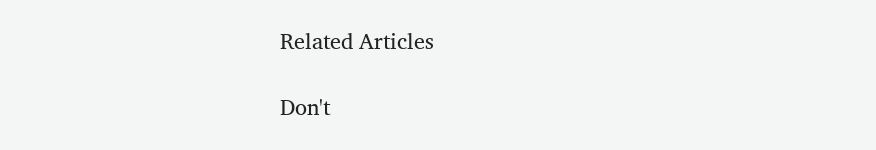Related Articles

Don't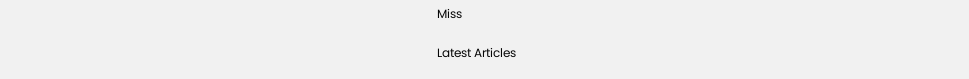Miss


Latest Articles